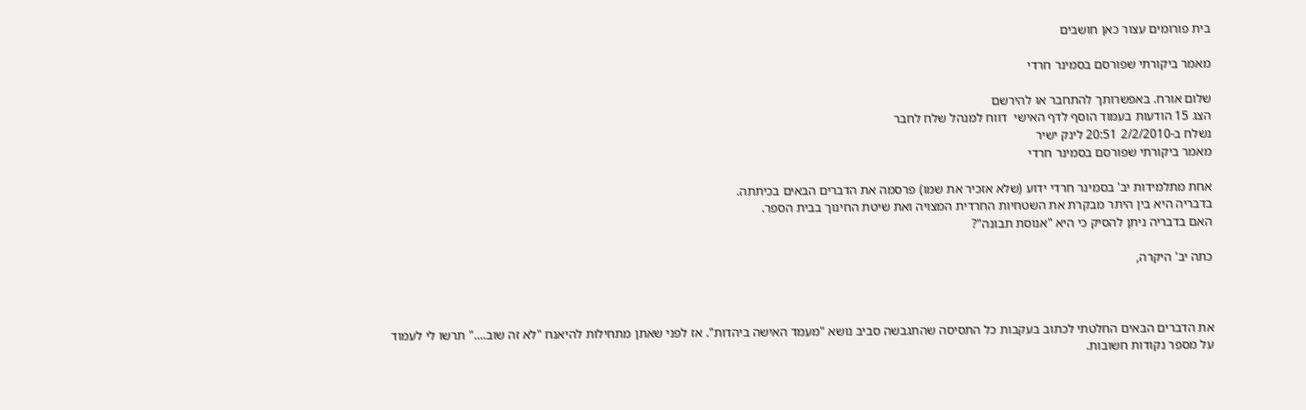בית פורומים עצור כאן חושבים

מאמר ביקורתי שפורסם בסמינר חרדי

שלום אורח. באפשרותך להתחבר או להירשם
הצג 15 הודעות בעמוד הוסף לדף האישי  דווח למנהל שלח לחבר
נשלח ב-2/2/2010 20:51 לינק ישיר
מאמר ביקורתי שפורסם בסמינר חרדי

אחת מתלמידות יב' בסמינר חרדי ידוע (שלא אזכיר את שמו) פרסמה את הדברים הבאים בכיתתה.
בדבריה היא בין היתר מבקרת את השטחיות החרדית המצויה ואת שיטת החינוך בבית הספר.
האם בדבריה ניתן להסיק כי היא "אנוסת תבונה"?

כתה יב' היקרה,



את הדברים הבאים החלטתי לכתוב בעקבות כל התסיסה שהתגבשה סביב נושא "מעמד האישה ביהדות". אז לפני שאתן מתחילות להיאנח "לא זה שוב...." תרשו לי לעמוד על מספר נקודות חשובות.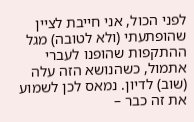לפני הכול, אני חייבת לציין שהופתעתי (ולא לטובה) מגל ההתקפות שהופנו לעברי אתמול, כשהנושא הזה עלה (שוב) לדיון. נמאס לכן לשמוע את זה כבר –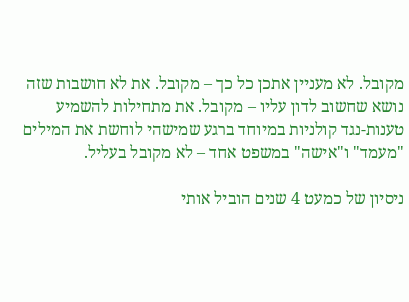מקובל. לא מעניין אתכן כל כך – מקובל. את לא חושבות שזה נושא שחשוב לדון עליו – מקובל. את מתחילות להשמיע טענות-נגד קולניות במיוחד ברגע שמישהי לוחשת את המילים "מעמד" ו"אישה" במשפט אחד – לא מקובל בעליל.

ניסיון של כמעט 4 שנים הוביל אותי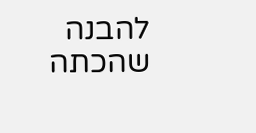להבנה שהכתה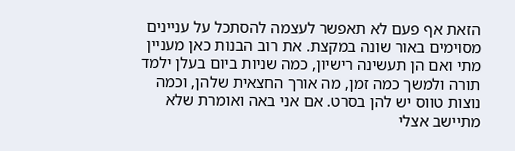הזאת אף פעם לא תאפשר לעצמה להסתכל על עניינים מסוימים באור שונה במקצת. את רוב הבנות כאן מעניין מתי ואם הן תעשינה רישיון, כמה שניות ביום בעלן ילמד תורה ולמשך כמה זמן, מה אורך החצאית שלהן, וכמה נוצות טווס יש להן בסרט. אם אני באה ואומרת שלא מתיישב אצלי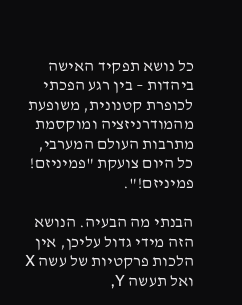כל נושא תפקיד האישה ביהדות – בין רגע הפכתי לכופרת קטנונית, משופעת מהמודרניזציה ומוקסמת מתרבות העולם המערבי, כל היום צועקת "פמיניזם! פמיניזם!".

הבנתי מה הבעיה. הנושא הזה מידי גדול עליכן, אין הלכות פרקטיות של עשה X ואל תעשה Y,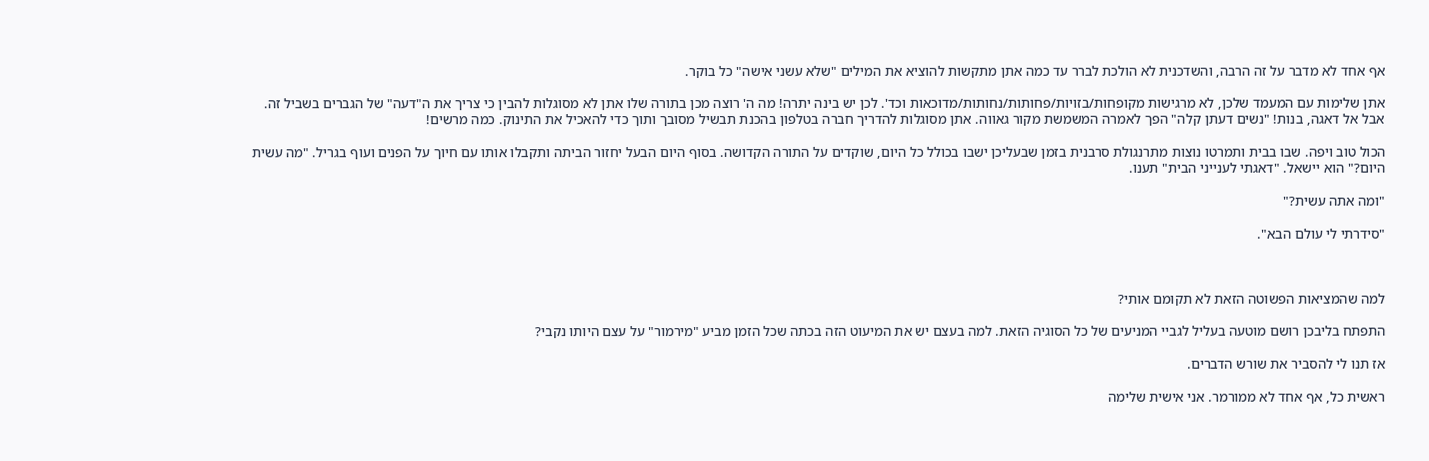אף אחד לא מדבר על זה הרבה, והשדכנית לא הולכת לברר עד כמה אתן מתקשות להוציא את המילים "שלא עשני אישה" כל בוקר.

אתן שלימות עם המעמד שלכן, לא מרגישות מקופחות/בזויות/פחותות/נחותות/מדוכאות וכד'. לכן יש בינה יתרה! מה ה' רוצה מכן בתורה שלו אתן לא מסוגלות להבין כי צריך את ה"דעה" של הגברים בשביל זה. אבל אל דאגה, בנות! "נשים דעתן קלה" הפך לאמרה המשמשת מקור גאווה. אתן מסוגלות להדריך חברה בטלפון בהכנת תבשיל מסובך ותוך כדי להאכיל את התינוק. כמה מרשים!

הכול טוב ויפה. שבו בבית ותמרטו נוצות מתרנגולת סרבנית בזמן שבעליכן ישבו בכולל כל היום, שוקדים על התורה הקדושה. בסוף היום הבעל יחזור הביתה ותקבלו אותו עם חיוך על הפנים ועוף בגריל. "מה עשית היום?" הוא יישאל. "דאגתי לענייני הבית" תענו.

"ומה אתה עשית?"

"סידרתי לי עולם הבא".



למה שהמציאות הפשוטה הזאת לא תקומם אותי?

התפתח בליבכן רושם מוטעה בעליל לגביי המניעים של כל הסוגיה הזאת. למה בעצם יש את המיעוט הזה בכתה שכל הזמן מביע "מירמור" על עצם היותו נקבי?

אז תנו לי להסביר את שורש הדברים.

ראשית כל, אף אחד לא ממורמר. אני אישית שלימה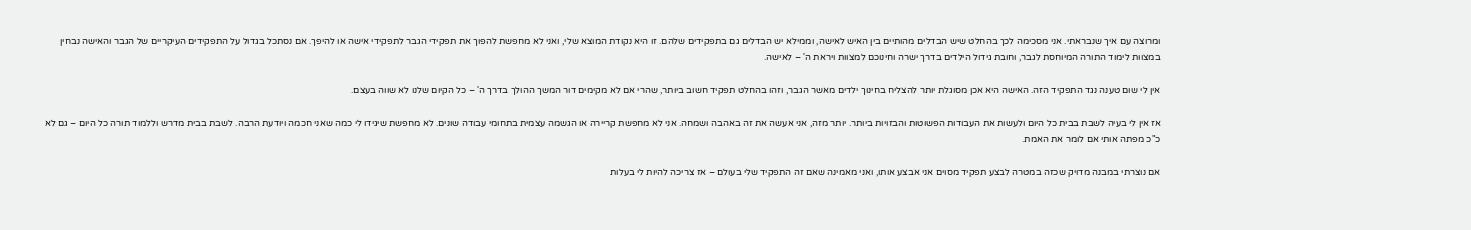ומרוצה עם איך שנבראתי. אני מסכימה לכך בהחלט שיש הבדלים מהותיים בין האיש לאישה, וממילא יש הבדלים גם בתפקידים שלהם. זו היא נקודת המוצא שלי, ואני לא מחפשת להפוך את תפקידי הגבר לתפקידי אישה או להיפך. אם נסתכל בגדול על התפקידים העיקריים של הגבר והאישה נבחין במצוות לימוד התורה המיוחסת לגבר, וחובת גידול הילדים בדרך ישרה וחינוכם למצוות ויראת ה' – לאישה.

אין לי שום טענה נגד התפקיד הזה. האישה היא אכן מסוגלת יותר להצליח בחינוך ילדים מאשר הגבר, וזהו בהחלט תפקיד חשוב ביותר, שהרי אם לא מקימים דור המשך ההולך בדרך ה' – כל הקיום שלנו לא שווה בעצם.

אז אין לי בעיה לשבת בבית כל היום ולעשות את העבודות הפשוטות והבזויות ביותר. יותר מזה, אני אעשה את זה באהבה ושמחה. אני לא מחפשת קריירה או הגשמה עצמית בתחומי עבודה שונים. לא מחפשת שיגידו לי כמה שאני חכמה ויודעת הרבה. לשבת בבית מדרש וללמוד תורה כל היום – גם לא כ"כ מפתה אותי אם לומר את האמת.

אם נוצרתי במבנה מדויק שכזה במטרה לבצע תפקיד מסוים אני אבצע אותו, ואני מאמינה שאם זה התפקיד שלי בעולם – אז צריכה להיות לי בעלות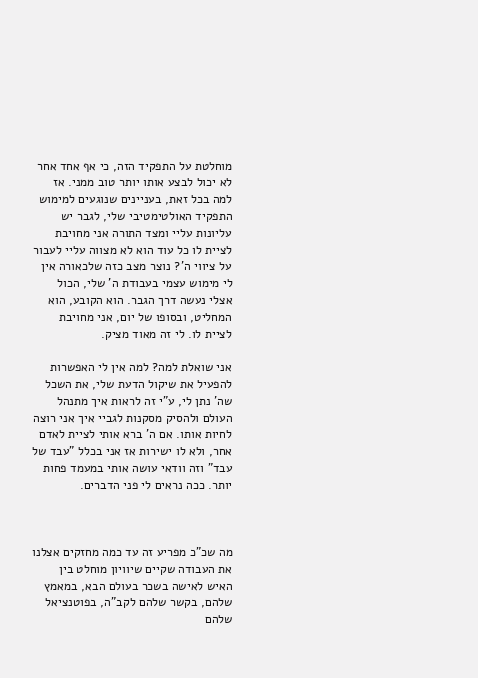מוחלטת על התפקיד הזה, כי אף אחד אחר לא יכול לבצע אותו יותר טוב ממני. אז למה בכל זאת, בעניינים שנוגעים למימוש התפקיד האולטימטיבי שלי, לגבר יש עליונות עליי ומצד התורה אני מחויבת לציית לו כל עוד הוא לא מצווה עליי לעבור על ציווי ה'? נוצר מצב כזה שלכאורה אין לי מימוש עצמי בעבודת ה' שלי, הכול אצלי נעשה דרך הגבר. הוא הקובע, הוא המחליט, ובסופו של יום, אני מחויבת לציית לו. לי זה מאוד מציק.

אני שואלת למה? למה אין לי האפשרות להפעיל את שיקול הדעת שלי, את השכל שה' נתן לי, ע"י זה לראות איך מתנהל העולם ולהסיק מסקנות לגביי איך אני רוצה לחיות אותו. אם ה' ברא אותי לציית לאדם אחר, ולא לו ישירות אז אני בכלל "עבד של עבד" וזה וודאי עושה אותי במעמד פחות יותר. ככה נראים לי פני הדברים.



מה שכ"כ מפריע זה עד כמה מחזקים אצלנו את העבודה שקיים שיוויון מוחלט בין האיש לאישה בשכר בעולם הבא, במאמץ שלהם, בקשר שלהם לקב"ה, בפוטנציאל שלהם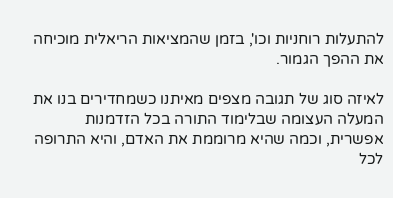להתעלות רוחניות וכו', בזמן שהמציאות הריאלית מוכיחה את ההפך הגמור.

לאיזה סוג של תגובה מצפים מאיתנו כשמחדירים בנו את המעלה העצומה שבלימוד התורה בכל הזדמנות אפשרית, וכמה שהיא מרוממת את האדם, והיא התרופה לכל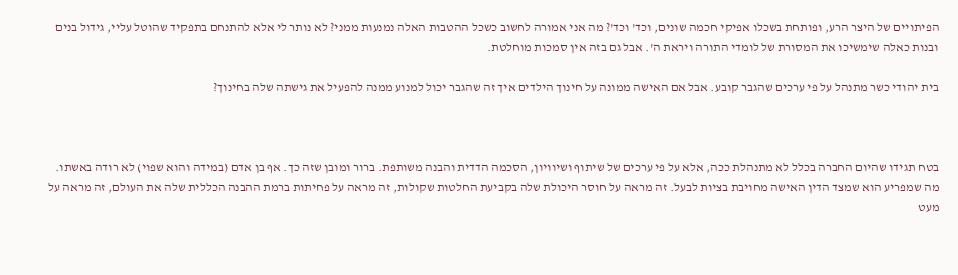הפיתויים של היצר הרע, ופותחת בשכלו אפיקי חכמה שונים, וכד' וכד'? מה אני אמורה לחשוב כשכל ההטבות האלה נמנעות ממני? לא נותר לי אלא להתנחם בתפקיד שהוטל עליי, גידול בנים ובנות כאלה שימשיכו את המסורת של לומדי התורה ויראת ה'. אבל גם בזה אין סמכות מוחלטת.

בית יהודי כשר מתנהל על פי ערכים שהגבר קובע. אבל אם האישה ממונה על חינוך הילדים איך זה שהגבר יכול למנוע ממנה להפעיל את גישתה שלה בחינוך?



בטח תגידו שהיום החברה בכלל לא מתנהלת ככה, אלא על פי ערכים של שיתוף ושיוויון, הסכמה הדדית והבנה משותפת. ברור ומובן שזה כך. אף בן אדם (במידה והוא שפוי) לא רודה באשתו. מה שמפריע הוא שמצד הדין האישה מחויבת בציות לבעל. זה מראה על חוסר היכולת שלה בקביעת החלטות שקולות, זה מראה על פחיתות ברמת ההבנה הכללית שלה את העולם, זה מראה על מעט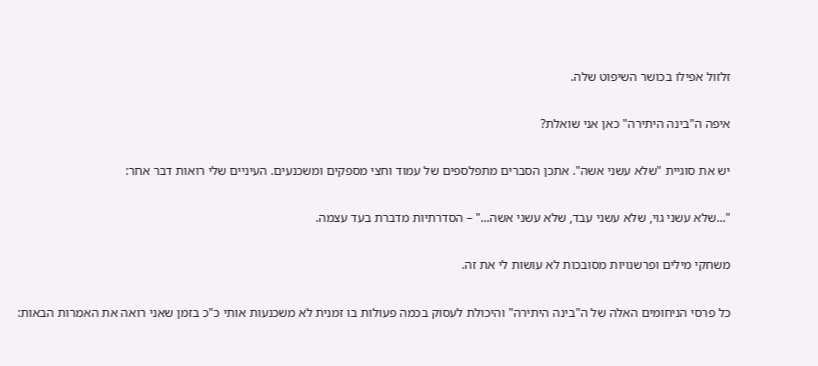זלזול אפילו בכושר השיפוט שלה.

איפה ה"בינה היתירה" כאן אני שואלת?

יש את סוגיית "שלא עשני אשה". אתכן הסברים מתפלספים של עמוד וחצי מספקים ומשכנעים. העיניים שלי רואות דבר אחר:

"...שלא עשני גוי, שלא עשני עבד, שלא עשני אשה..." – הסדרתיות מדברת בעד עצמה.

משחקי מילים ופרשנויות מסובכות לא עושות לי את זה.

כל פרסי הניחומים האלה של ה"בינה היתירה" והיכולת לעסוק בכמה פעולות בו זמנית לא משכנעות אותי כ"כ בזמן שאני רואה את האמרות הבאות: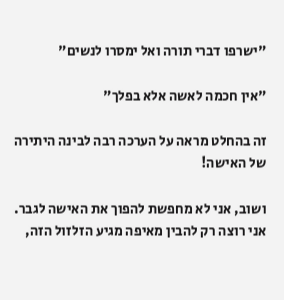"ישרפו דברי תורה ואל ימסרו לנשים"

"אין חכמה לאשה אלא בפלך"

זה בהחלט מראה על הערכה רבה לבינה היתירה של האישה!

ושוב, אני לא מחפשת להפוך את האישה לגבר. אני רוצה רק להבין מאיפה מגיע הזלזול הזה,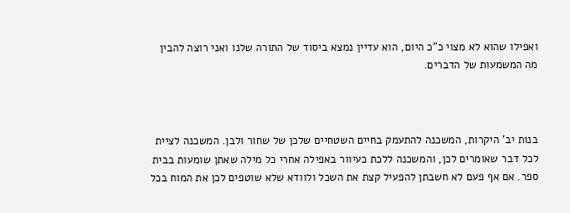ואפילו שהוא לא מצוי כ"כ היום, הוא עדיין נמצא ביסוד של התורה שלנו ואני רוצה להבין מה המשמעות של הדברים.



בנות יב' היקרות, המשכנה להתעמק בחיים השטחיים שלכן של שחור ולבן. המשכנה לציית לכל דבר שאומרים לכן, והמשכנה ללכת כעיוור באפילה אחרי כל מילה שאתן שומעות בבית ספר. אם אף פעם לא חשבתן להפעיל קצת את השכל ולוודא שלא שוטפים לכן את המוח בכל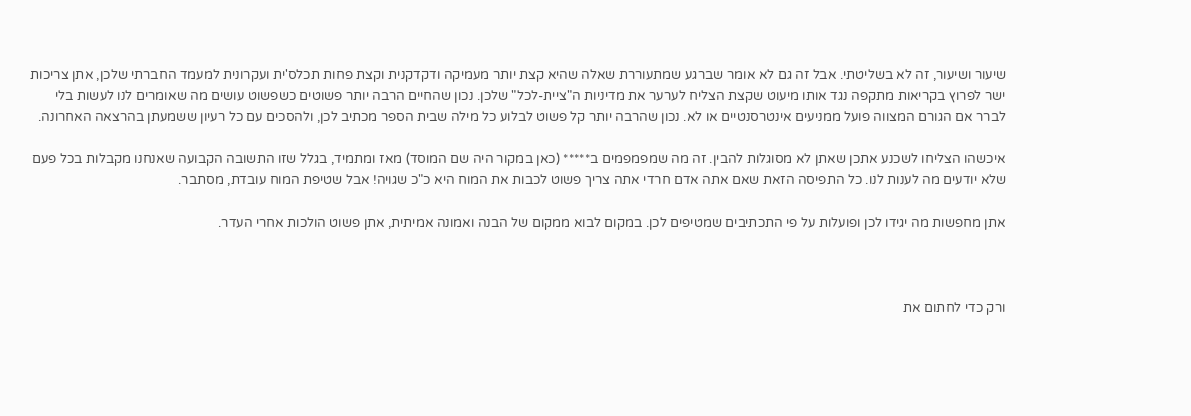שיעור ושיעור, זה לא בשליטתי. אבל זה גם לא אומר שברגע שמתעוררת שאלה שהיא קצת יותר מעמיקה ודקדקנית וקצת פחות תכלס'ית ועקרונית למעמד החברתי שלכן, אתן צריכות ישר לפרוץ בקריאות מתקפה נגד אותו מיעוט שקצת הצליח לערער את מדיניות ה"ציית-לכל" שלכן. נכון שהחיים הרבה יותר פשוטים כשפשוט עושים מה שאומרים לנו לעשות בלי לברר אם הגורם המצווה פועל ממניעים אינטרסנטיים או לא. נכון שהרבה יותר קל פשוט לבלוע כל מילה שבית הספר מכתיב לכן, ולהסכים עם כל רעיון ששמעתן בהרצאה האחרונה.

איכשהו הצליחו לשכנע אתכן שאתן לא מסוגלות להבין. זה מה שמפמפמים ב***** (כאן במקור היה שם המוסד) מאז ומתמיד, בגלל שזו התשובה הקבועה שאנחנו מקבלות בכל פעם שלא יודעים מה לענות לנו. כל התפיסה הזאת שאם אתה אדם חרדי אתה צריך פשוט לכבות את המוח היא כ"כ שגויה! אבל שטיפת המוח עובדת, מסתבר.

אתן מחפשות מה יגידו לכן ופועלות על פי התכתיבים שמטיפים לכן. במקום לבוא ממקום של הבנה ואמונה אמיתית, אתן פשוט הולכות אחרי העדר.



ורק כדי לחתום את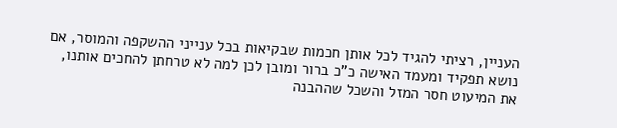העניין, רציתי להגיד לכל אותן חכמות שבקיאות בכל ענייני ההשקפה והמוסר, אם נושא תפקיד ומעמד האישה כ"כ ברור ומובן לכן למה לא טרחתן להחכים אותנו, את המיעוט חסר המזל והשכל שההבנה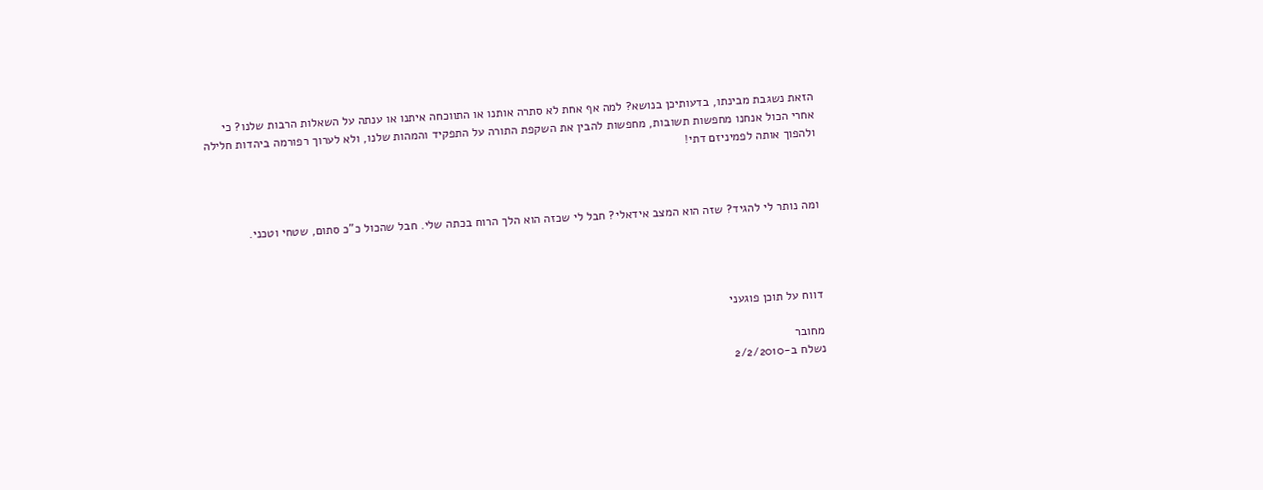הזאת נשגבת מבינתו, בדעותיכן בנושא? למה אף אחת לא סתרה אותנו או התווכחה איתנו או ענתה על השאלות הרבות שלנו? כי אחרי הכול אנחנו מחפשות תשובות, מחפשות להבין את השקפת התורה על התפקיד והמהות שלנו, ולא לערוך רפורמה ביהדות חלילה ולהפוך אותה לפמיניזם דתי!



ומה נותר לי להגיד? שזה הוא המצב אידאלי? חבל לי שכזה הוא הלך הרוח בכתה שלי. חבל שהכול כ"כ סתום, שטחי וטכני.




דווח על תוכן פוגעני

מחובר
נשלח ב-2/2/2010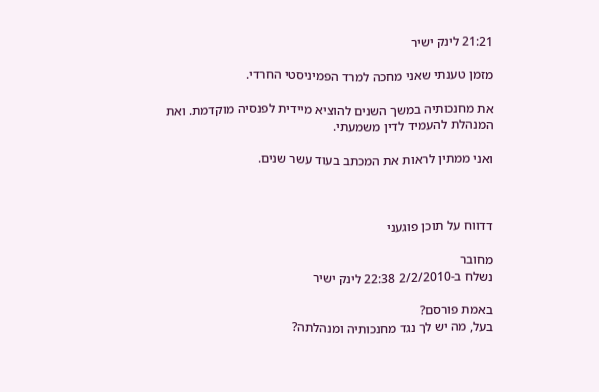21:21 לינק ישיר

מזמן טענתי שאני מחכה למרד הפמיניסטי החרדי.

את מחנכותיה במשך השנים להוציא מיידית לפנסיה מוקדמת. ואת המנהלת להעמיד לדין משמעתי.

ואני ממתין לראות את המכתב בעוד עשר שנים.



דדווח על תוכן פוגעני

מחובר
נשלח ב-2/2/2010 22:38 לינק ישיר

באמת פורסם?
בעל, מה יש לך נגד מחנכותיה ומנהלתה?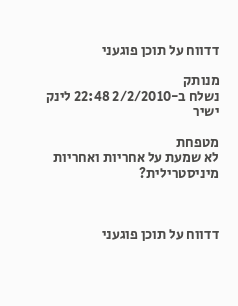דדווח על תוכן פוגעני

מנותק
נשלח ב-2/2/2010 22:48 לינק ישיר

מטפחת
לא שמעת על אחריות ואחריות מיניסטרילית?



דדווח על תוכן פוגעני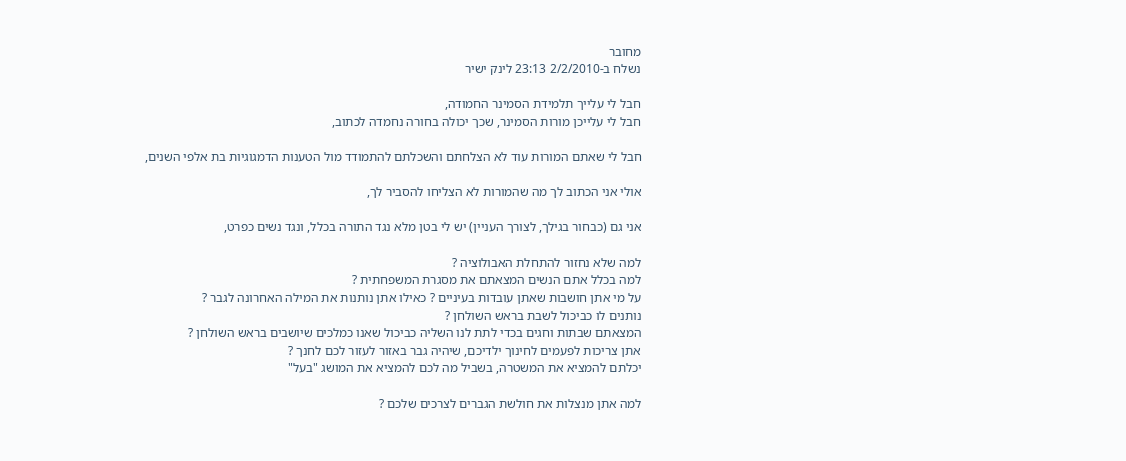מחובר
נשלח ב-2/2/2010 23:13 לינק ישיר

חבל לי עלייך תלמידת הסמינר החמודה,
חבל לי עלייכן מורות הסמינר, שכך יכולה בחורה נחמדה לכתוב,

חבל לי שאתם המורות עוד לא הצלחתם והשכלתם להתמודד מול הטענות הדמגוגיות בת אלפי השנים,

אולי אני הכתוב לך מה שהמורות לא הצליחו להסביר לך,

אני גם (כבחור בגילך, לצורך העניין) יש לי בטן מלא נגד התורה בכלל, ונגד נשים כפרט,

למה שלא נחזור להתחלת האבולוציה ?
למה בכלל אתם הנשים המצאתם את מסגרת המשפחתית ?
על מי אתן חושבות שאתן עובדות בעיניים ? כאילו אתן נותנות את המילה האחרונה לגבר ?
נותנים לו כביכול לשבת בראש השולחן ?
המצאתם שבתות וחגים בכדי לתת לנו השליה כביכול שאנו כמלכים שיושבים בראש השולחן ?
אתן צריכות לפעמים לחינוך ילדיכם, שיהיה גבר באזור לעזור לכם לחנך ?
יכלתם להמציא את המשטרה, בשביל מה לכם להמציא את המושג "בעל"

למה אתן מנצלות את חולשת הגברים לצרכים שלכם ?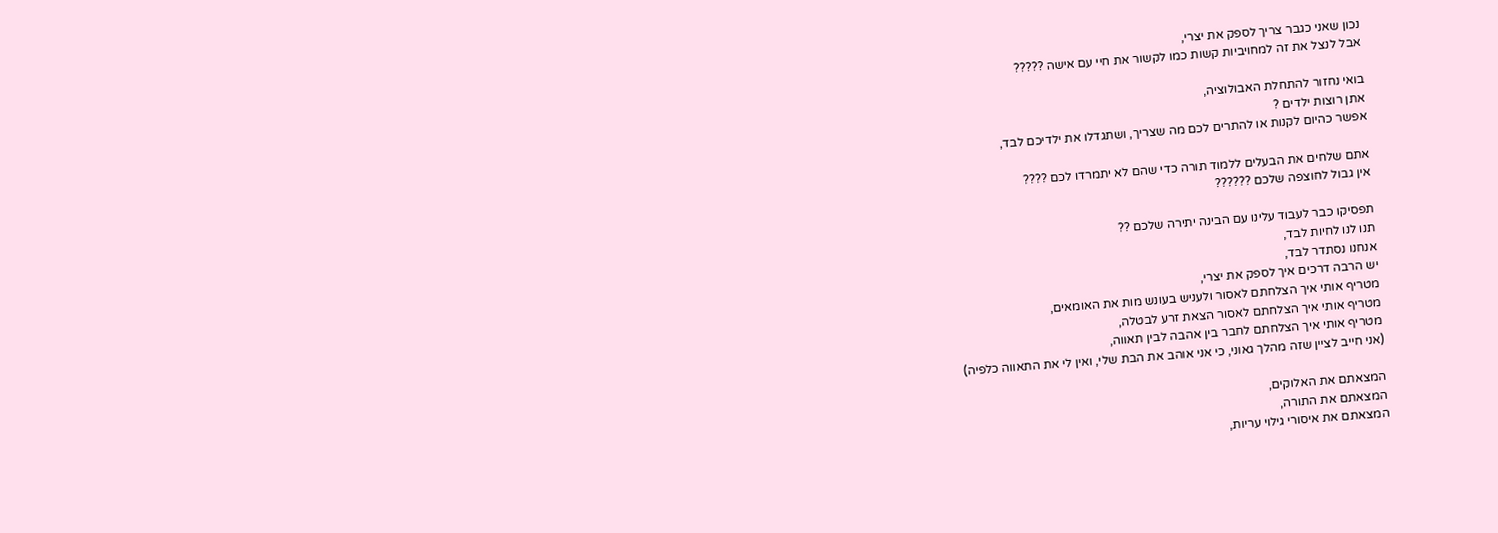נכון שאני כגבר צריך לספק את יצרי,
אבל לנצל את זה למחויביות קשות כמו לקשור את חיי עם אישה ?????

בואי נחזור להתחלת האבולוציה,
אתן רוצות ילדים ?
אפשר כהיום לקנות או להתרים לכם מה שצריך, ושתגדלו את ילדיכם לבד,

אתם שלחים את הבעלים ללמוד תורה כדי שהם לא יתמרדו לכם ????
אין גבול לחוצפה שלכם ??????

תפסיקו כבר לעבוד עלינו עם הבינה יתירה שלכם ??
תנו לנו לחיות לבד,
אנחנו נסתדר לבד,
יש הרבה דרכים איך לספק את יצרי,
מטריף אותי איך הצלחתם לאסור ולעניש בעונש מות את האומאים,
מטריף אותי איך הצלחתם לאסור הצאת זרע לבטלה,
מטריף אותי איך הצלחתם לחבר בין אהבה לבין תאווה,
(אני חייב לציין שזה מהלך גאוני, כי אני אוהב את הבת שלי, ואין לי את התאווה כלפיה)

המצאתם את האלוקים,
המצאתם את התורה,
המצאתם את איסורי גילוי עריות,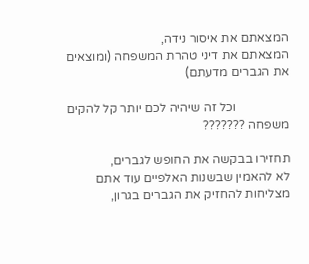המצאתם את איסור נידה,
המצאתם את דיני טהרת המשפחה (ומוצאים את הגברים מדעתם)

                 וכל זה שיהיה לכם יותר קל להקים משפחה ???????

תחזירו בבקשה את החופש לגברים,
לא להאמין שבשנות האלפיים עוד אתם מצליחות להחזיק את הגברים בגרון,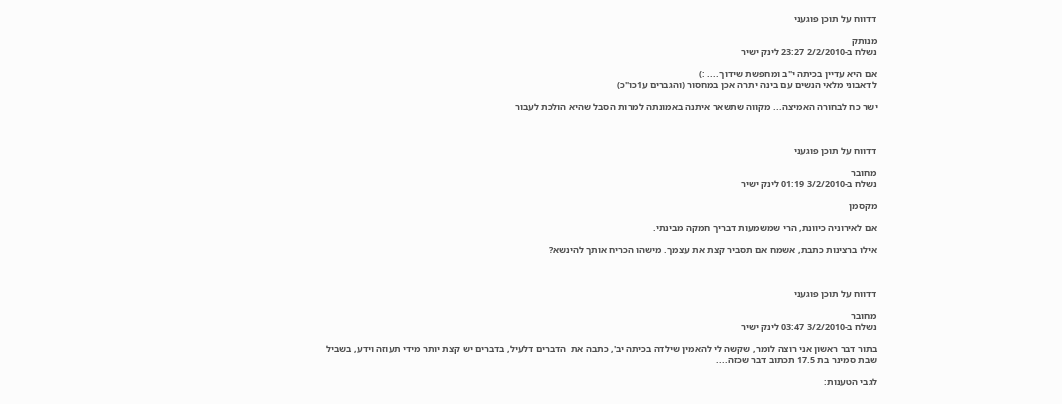דדווח על תוכן פוגעני

מנותק
נשלח ב-2/2/2010 23:27 לינק ישיר

אם היא עדיין בכיתה י"ב ומחפשת שידוך.... :)
לדאבוני מלאי הנשים עם בינה יתרה אכן במחסור (והגברים ע1כו"כ)

ישר כח לבחורה האמיצה... מקווה שתשאר איתנה באמונתה למרות הסבל שהיא הולכת לעבור



דדווח על תוכן פוגעני

מחובר
נשלח ב-3/2/2010 01:19 לינק ישיר

מקסמן

אם לאירוניה כיוונת, הרי שמשמעות דבריך חמקה מבינתי.

אילו ברצינות כתבת, אשמח אם תסביר קצת את עצמך. מישהו הכריח אותך להינשא?



דדווח על תוכן פוגעני

מחובר
נשלח ב-3/2/2010 03:47 לינק ישיר

בתור דבר ראשון אני רוצה לומר, שקשה לי להאמין שילדה בכיתה יב', כתבה את  הדברים דלעיל, בדברים יש קצת יותר מידי תעוזה וידע, בשביל שבת סמינר בת 17.5 תכתוב דבר שכזה....

לגבי הטענות: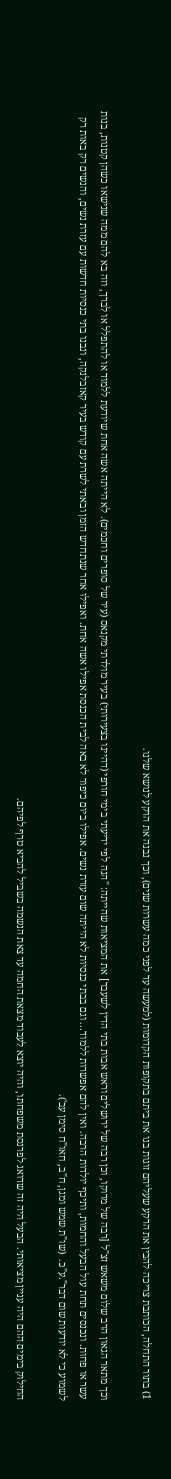1) בתור התחלה, הכותבת צריכה להבין את הרקע שעליהם זוגות בנו את ביתם בתקופות הקדומות (למעשה עד לפני כמה עשרות שנים), וכך נבנה את הרקע לנושא שלנו.

וכך מתאר הגאון הרב שלום משאש זצ"ל [רבה של מרוקו, וכן רבה של ירושלים וראש אבות בתי הדין לשעבר] את המציאות שהייתה: "הנה לפי ידיעתי בימי חורפי (דהיינו בצעירותי) בעיר מולדתי מקנאס (עיר של סופרים וחכמים). לא הייתה אשה אחת שיודעת ללמוד או להתפלל או לברך, וזה בא להם ממה שנישאו כשהן קטנות, בנות עשר או פחות. ונכנסים תחת עול הבעל והחמות, ותיכף יולדות הרבה. ואין להם אפשרות ללמוד... וגם בבתי כנסיות לא הייתה שום עזרת נשים. אפילו ביום כיפור לא באה לבית הכנסת אפילו אשה אחת. ואפילו אחר שנתחדש הזמן ובאתי לשרת עם קודש בעיר קאזבלנקה, ונבנו בתי כנסיות חדשות עם עזרת נשים, והנשים רק באות רק לשמוע כי לא יודעות שום דבר".ע"כ.  (שו"ת שמש ומגן, ח"ב, חאו"ח סימן עב').

החילוק בימים ההם היה עניין מציאותי. הבעל היה זה שדואג לפרנסת משפחתו, והיה יוצא לעבוד מצאת החמה עד צאת הנשמה בשביל להביא טרף לפיהם.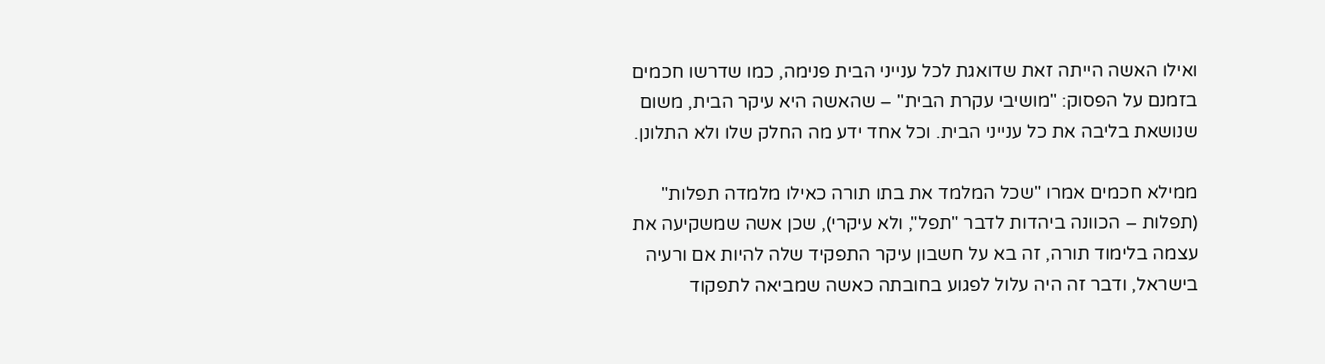ואילו האשה הייתה זאת שדואגת לכל ענייני הבית פנימה, כמו שדרשו חכמים בזמנם על הפסוק: "מושיבי עקרת הבית" – שהאשה היא עיקר הבית, משום שנושאת בליבה את כל ענייני הבית. וכל אחד ידע מה החלק שלו ולא התלונן.

ממילא חכמים אמרו "שכל המלמד את בתו תורה כאילו מלמדה תפלות" (תפלות – הכוונה ביהדות לדבר "תפל", ולא עיקרי), שכן אשה שמשקיעה את עצמה בלימוד תורה, זה בא על חשבון עיקר התפקיד שלה להיות אם ורעיה בישראל, ודבר זה היה עלול לפגוע בחובתה כאשה שמביאה לתפקוד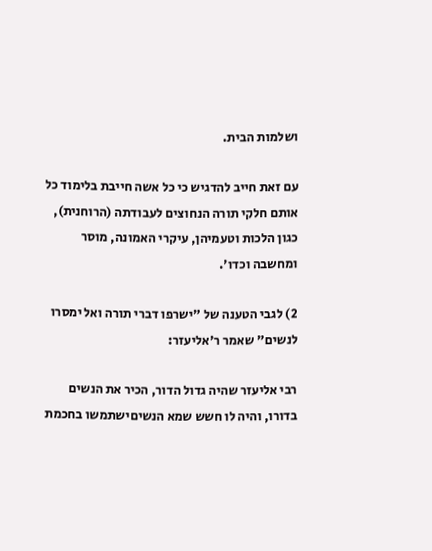ושלמות הבית.

עם זאת חייב להדגיש כי כל אשה חייבת בלימוד כל אותם חלקי תורה הנחוצים לעבודתה (הרוחנית), כגון הלכות וטעמיהן, עיקרי האמונה, מוסר ומחשבה וכדו'.

2) לגבי הטענה של "ישרפו דברי תורה ואל ימסרו לנשים" שאמר ר'אליעזר:

רבי אליעזר שהיה גדול הדור, הכיר את הנשים בדורו, והיה לו חשש שמא הנשיםישתמשו בחכמת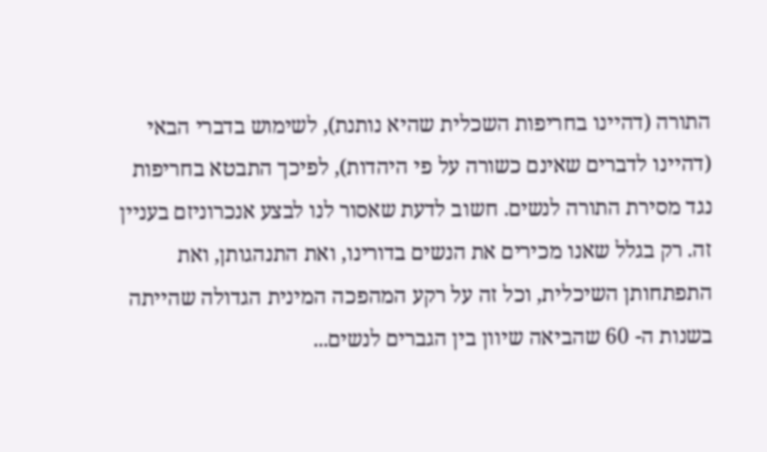התורה (דהיינו בחריפות השכלית שהיא נותנת), לשימוש בדברי הבאי (דהיינו לדברים שאינם כשורה על פי היהדות), לפיכך התבטא בחריפות נגד מסירת התורה לנשים. חשוב לדעת שאסור לנו לבצע אנכרוניזם בעניין זה. רק בגלל שאנו מכירים את הנשים בדורינו, ואת התנהגותן, ואת התפתחותן השיכלית, וכל זה על רקע המהפכה המינית הגדולה שהייתה בשנות ה- 60 שהביאה שיוון בין הגברים לנשים...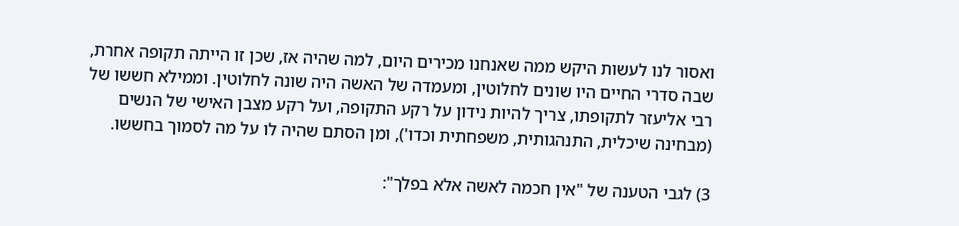ואסור לנו לעשות היקש ממה שאנחנו מכירים היום, למה שהיה אז, שכן זו הייתה תקופה אחרת, שבה סדרי החיים היו שונים לחלוטין, ומעמדה של האשה היה שונה לחלוטין. וממילא חששו של רבי אליעזר לתקופתו, צריך להיות נידון על רקע התקופה, ועל רקע מצבן האישי של הנשים (מבחינה שיכלית, התנהגותית, משפחתית וכדו'), ומן הסתם שהיה לו על מה לסמוך בחששו.

3) לגבי הטענה של "אין חכמה לאשה אלא בפלך":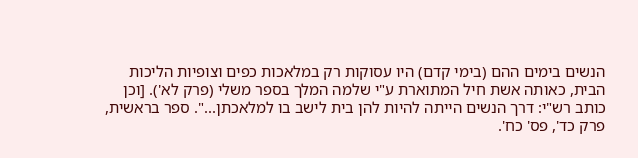הנשים בימים ההם (בימי קדם) היו עסוקות רק במלאכות כפים וצופיות הליכות הבית, כאותה אשת חיל המתוארת ע"י שלמה המלך בספר משלי (פרק לא'). [וכן כותב רש"י: דרך הנשים הייתה להיות להן בית לישב בו למלאכתן...". ספר בראשית, פרק כד', פס' כח'.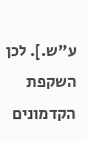ע"ש.]. לכן השקפת הקדמונים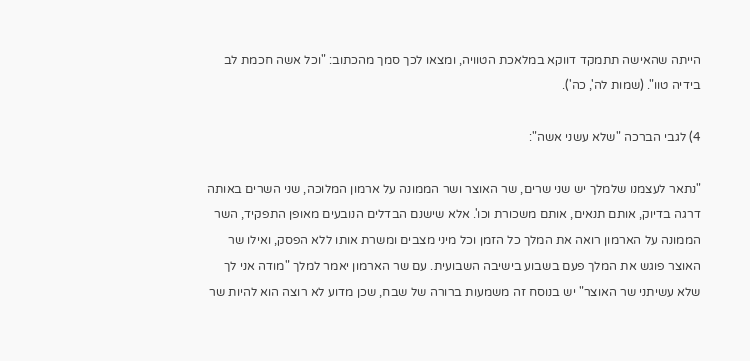הייתה שהאישה תתמקד דווקא במלאכת הטוויה, ומצאו לכך סמך מהכתוב: "וכל אשה חכמת לב בידיה טוו". (שמות לה', כה').

4) לגבי הברכה "שלא עשני אשה":

"נתאר לעצמנו שלמלך יש שני שרים, שר האוצר ושר הממונה על ארמון המלוכה, שני השרים באותה דרגה בדיוק, אותם תנאים, אותם משכורת וכו'. אלא שישנם הבדלים הנובעים מאופן התפקיד, השר הממונה על הארמון רואה את המלך כל הזמן וכל מיני מצבים ומשרת אותו ללא הפסק, ואילו שר האוצר פוגש את המלך פעם בשבוע בישיבה השבועית. עם שר הארמון יאמר למלך "מודה אני לך שלא עשיתני שר האוצר" יש בנוסח זה משמעות ברורה של שבח, שכן מדוע לא רוצה הוא להיות שר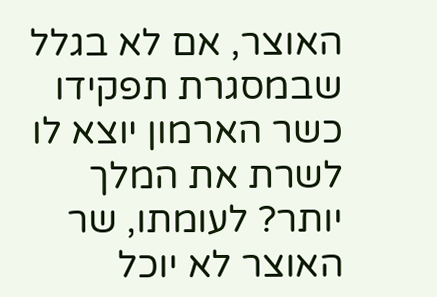האוצר, אם לא בגלל שבמסגרת תפקידו כשר הארמון יוצא לו לשרת את המלך יותר? לעומתו, שר האוצר לא יוכל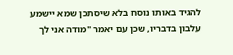להגיד באותו נוסח בלא שיסתכן שמא יישמע עלבון בדבריו, שכן עם יאמר "מודה אני לך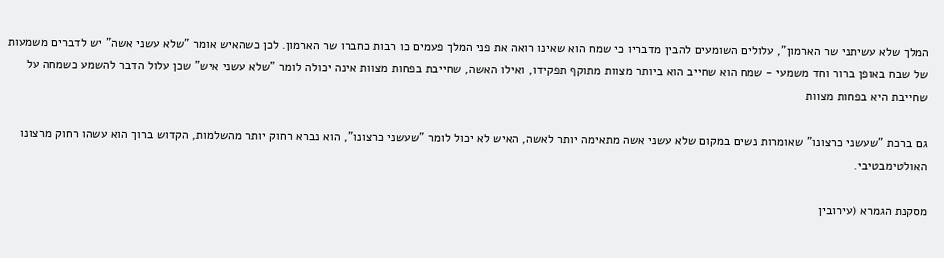המלך שלא עשיתני שר הארמון", עלולים השומעים להבין מדבריו כי שמח הוא שאינו רואה את פני המלך פעמים כו רבות כחברו שר הארמון. לכן כשהאיש אומר "שלא עשני אשה" יש לדברים משמעות של שבח באופן ברור וחד משמעי - שמח הוא שחייב הוא ביותר מצוות מתוקף תפקידו, ואילו האשה, שחייבת בפחות מצוות אינה יכולה לומר "שלא עשני איש" שכן עלול הדבר להשמע כשמחה על שחייבת היא בפחות מצוות

גם ברכת "שעשני כרצונו" שאומרות נשים במקום שלא עשני אשה מתאימה יותר לאשה, האיש לא יכול לומר "שעשני כרצונו", הוא נברא רחוק יותר מהשלמות, הקדוש ברוך הוא עשהו רחוק מרצונו האולטימבטיבי.

מסקנת הגמרא (עירובין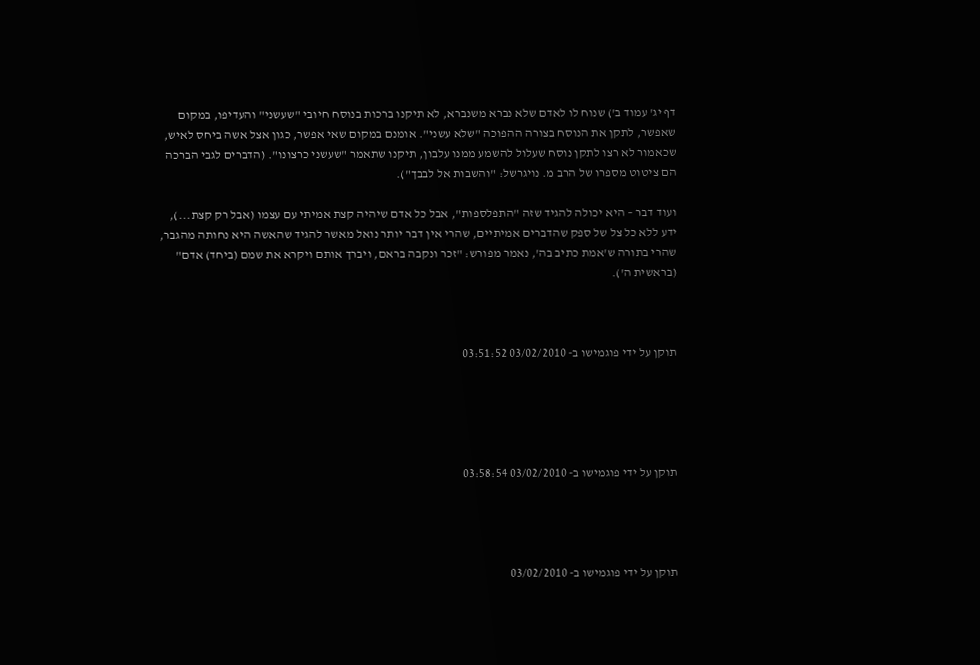דף יג' עמוד ב') שנוח לו לאדם שלא נברא משנברא, לא תיקנו ברכות בנוסח חיובי "שעשני" והעדיפו, במקום שאפשר, לתקן את הנוסח בצורה ההפוכה "שלא עשני". אומנם במקום שאי אפשר, כגון אצל אשה ביחס לאיש, שכאמור לא רצו לתקן נוסח שעלול להשמע ממנו עלבון, תיקנו שתאמר "שעשני כרצונו". (הדברים לגבי הברכה הם ציטוט מספרו של הרב מ. נויגרשל: "והשבות אל לבבך").

ועוד דבר – היא יכולה להגיד שזה "התפלספות", אבל כל אדם שיהיה קצת אמיתי עם עצמו (אבל רק קצת...), ידע ללא כל צל של ספק שהדברים אמיתיים, שהרי אין דבר יותר נואל מאשר להגיד שהאשה היא נחותה מהגבר, שהרי בתורה ש'אמת כתיב בה', נאמר מפורש: "זכר ונקבה בראם, ויברך אותם ויקרא את שמם (ביחד) אדם" (בראשית ה').



תוקן על ידי פוגמישו ב- 03/02/2010 03:51:52





תוקן על ידי פוגמישו ב- 03/02/2010 03:58:54




תוקן על ידי פוגמישו ב- 03/02/2010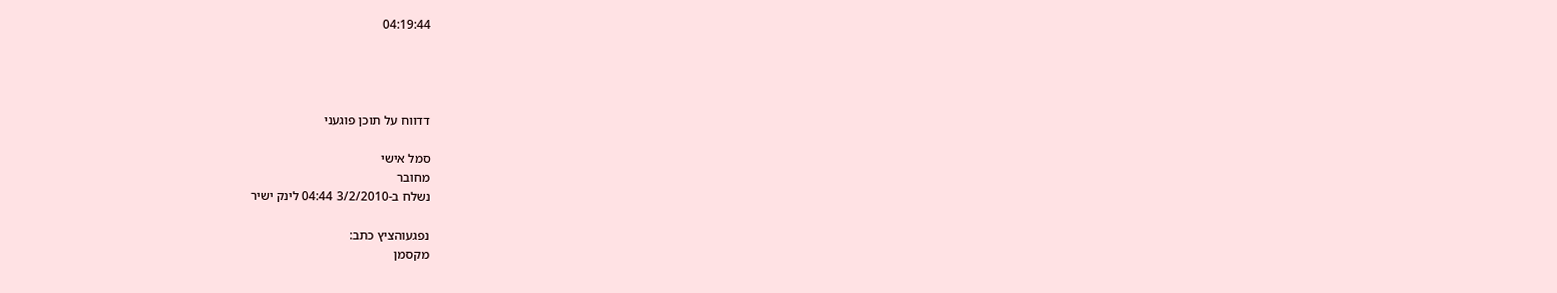04:19:44




דדווח על תוכן פוגעני

סמל אישי
מחובר
נשלח ב-3/2/2010 04:44 לינק ישיר

נפגעוהציץ כתב:
מקסמן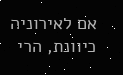אם לאירוניה כיוונת, הרי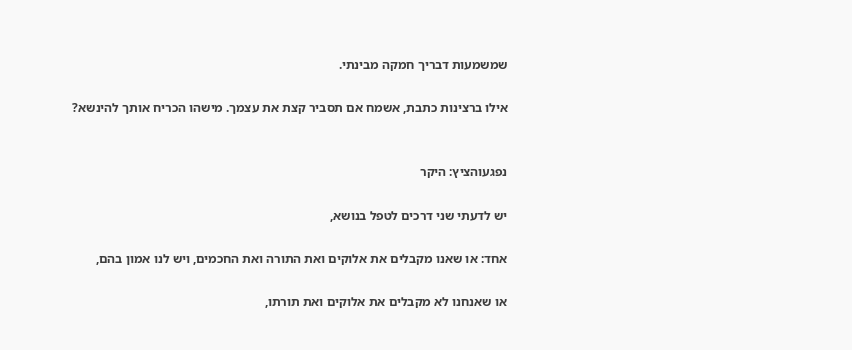שמשמעות דבריך חמקה מבינתי.

אילו ברצינות כתבת, אשמח אם תסביר קצת את עצמך. מישהו הכריח אותך להינשא?


נפגעוהציץ: היקר

יש לדעתי שני דרכים לטפל בנושא,

אחד: או שאנו מקבלים את אלוקים ואת התורה ואת החכמים, ויש לנו אמון בהם,

או שאנחנו לא מקבלים את אלוקים ואת תורתו,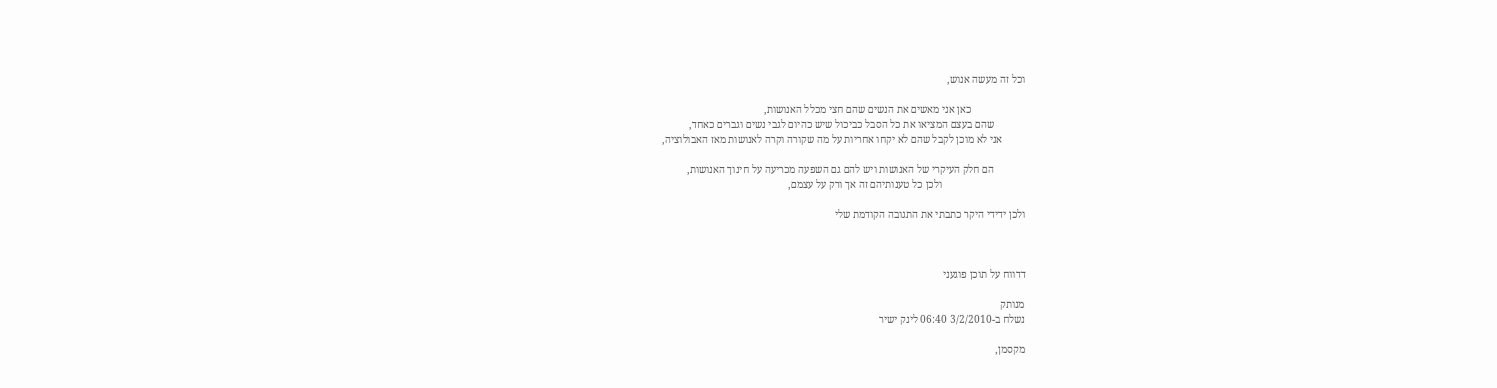וכל זה מעשה אנוש,

                     כאן אני מאשים את הנשים שהם חצי מכלל האנושות,
            שהם בעצם המציאו את כל הסבל כביכול שיש כהיום לגבי נשים וגברים כאחד,
         אני לא מוכן לקבל שהם לא יקחו אחריות על מה שקורה וקרה לאנושות מאז האבולוציה,

            הם חלק העיקרי של האנושות ויש להם גם השפעה מכריעה על חינוך האנושות,
                                ולכן כל טענותיהם זה אך ורק על עצמם,

ולכן ידידי היקר כתבתי את התגובה הקודמת שלי



דדווח על תוכן פוגעני

מנותק
נשלח ב-3/2/2010 06:40 לינק ישיר

מקסמן,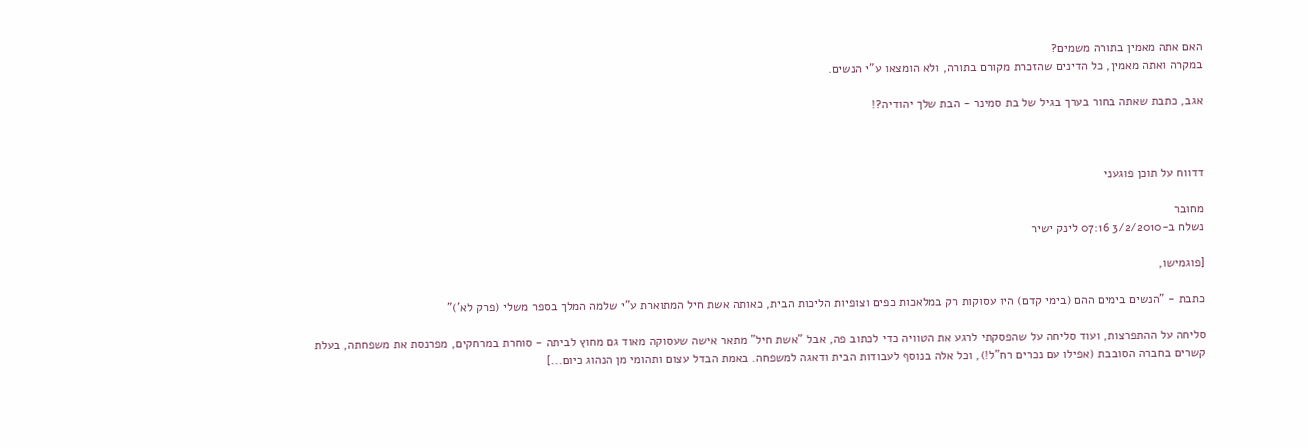האם אתה מאמין בתורה משמים?
במקרה ואתה מאמין, כל הדינים שהזכרת מקורם בתורה, ולא הומצאו ע"י הנשים.

אגב, כתבת שאתה בחור בערך בגיל של בת סמינר - הבת שלך יהודיה?!



דדווח על תוכן פוגעני

מחובר
נשלח ב-3/2/2010 07:16 לינק ישיר

[פוגמישו,

כתבת - "הנשים בימים ההם (בימי קדם) היו עסוקות רק במלאכות כפים וצופיות הליכות הבית, כאותה אשת חיל המתוארת ע"י שלמה המלך בספר משלי (פרק לא')"

סליחה על ההתפרצות, ועוד סליחה על שהפסקתי לרגע את הטוויה כדי לכתוב פה, אבל "אשת חיל" מתאר אישה שעסוקה מאוד גם מחוץ לביתה - סוחרת במרחקים, מפרנסת את משפחתה, בעלת קשרים בחברה הסובבת (אפילו עם נכרים רח"ל!), וכל אלה בנוסף לעבודות הבית ודאגה למשפחה. באמת הבדל עצום ותהומי מן הנהוג כיום...]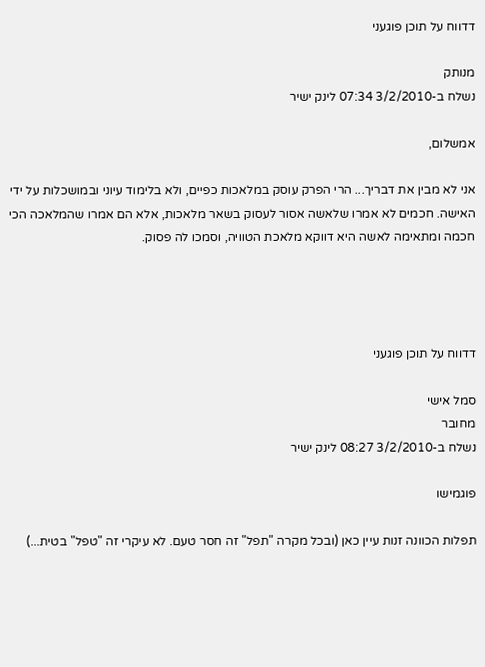דדווח על תוכן פוגעני

מנותק
נשלח ב-3/2/2010 07:34 לינק ישיר

אמשלום,

אני לא מבין את דבריך... הרי הפרק עוסק במלאכות כפיים, ולא בלימוד עיוני ובמושכלות על ידי האישה. חכמים לא אמרו שלאשה אסור לעסוק בשאר מלאכות, אלא הם אמרו שהמלאכה הכי חכמה ומתאימה לאשה היא דווקא מלאכת הטוויה, וסמכו לה פסוק.




דדווח על תוכן פוגעני

סמל אישי
מחובר
נשלח ב-3/2/2010 08:27 לינק ישיר

פוגמישו

תפלות הכוונה זנות עיין כאן (ובכל מקרה "תפל" זה חסר טעם. לא עיקרי זה "טפל" בטית...)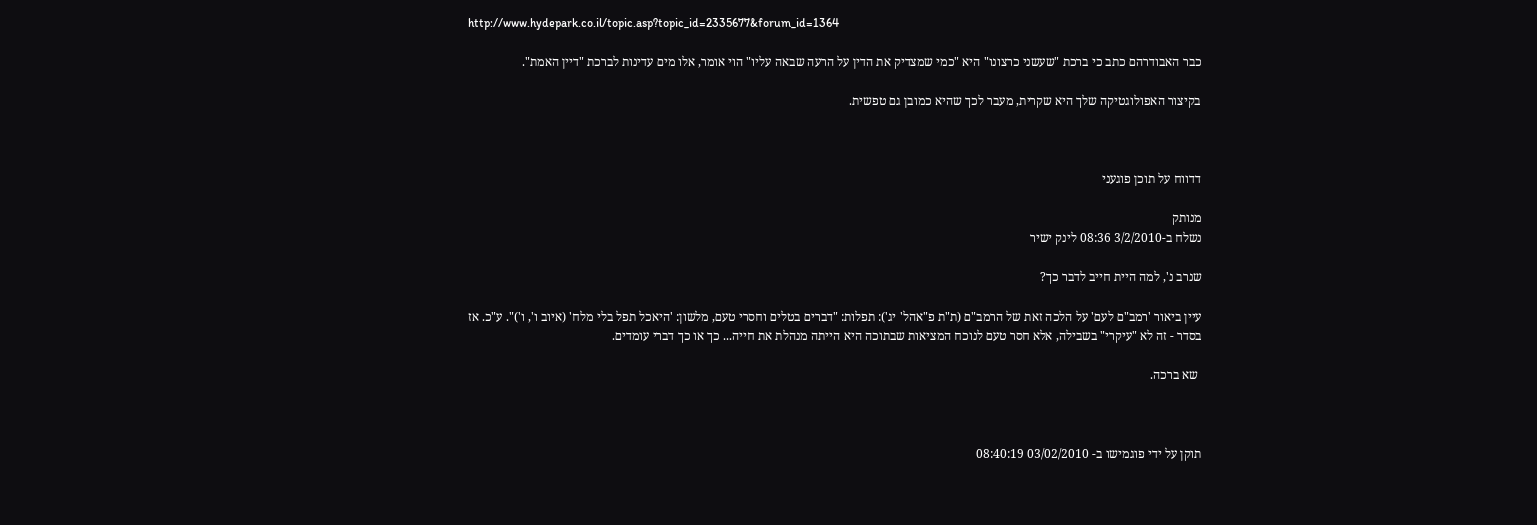http://www.hydepark.co.il/topic.asp?topic_id=2335677&forum_id=1364

כבר האבודרהם כתב כי ברכת "שעשני כרצונו" היא "כמי שמצדיק את הדין על הרעה שבאה עליו" הוי אומר, אלו מים עדינות לברכת "דיין האמת".

בקיצור האפולוגטיקה שלך היא שקרית, מעבר לכך שהיא כמובן גם טפשית.



דדווח על תוכן פוגעני

מנותק
נשלח ב-3/2/2010 08:36 לינק ישיר

שנרב נ', למה היית חייב לדבר כך?

עיין ביאור 'רמב"ם לעם' על הלכה זאת של הרמב"ם (ת"ת פ"אהל' יג'): תפלות: "דברים בטלים וחסרי טעם, מלשון: 'היאכל תפל בלי מלח' (איוב ו', ו')". ע"כ. אז בסדר - זה לא "עיקרי" בשבילה, אלא חסר טעם לנוכח המציאות שבתוכה היא הייתה מנהלת את חייה... כך או כך דברי עומדים.

 שא ברכה.



תוקן על ידי פוגמישו ב- 03/02/2010 08:40:19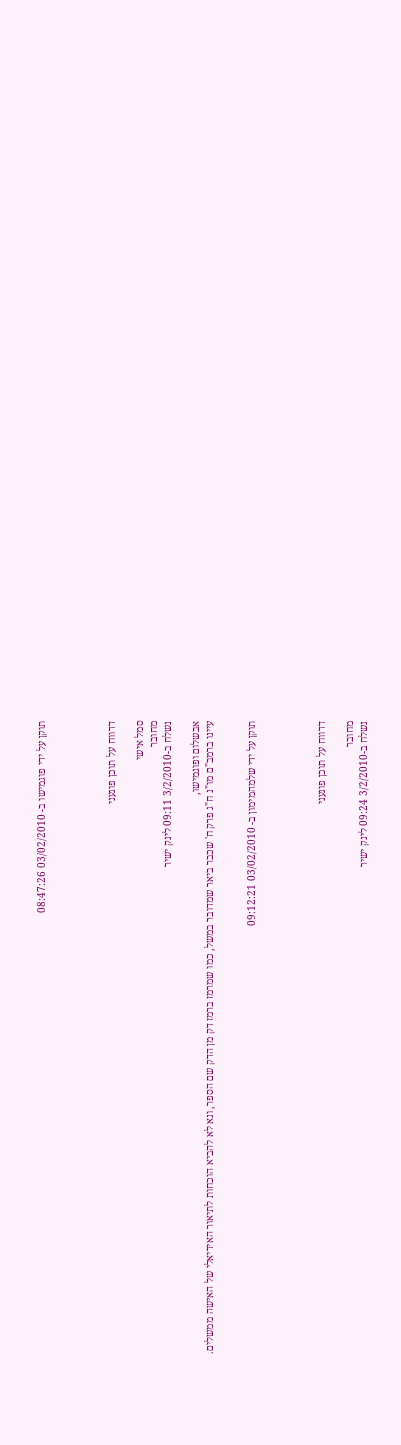תוקן על ידי פוגמישו ב- 03/02/2010 08:47:26




דדווח על תוכן פוגעני

סמל אישי
מחובר
נשלח ב-3/2/2010 09:11 לינק ישיר

אבשלום ופוגמישו,
עיינו ברמב"ם מו"נ ח"ג פרק ח' שכבר ביאר שמדובר במשל, כמו שמרמז ברמז דק מן הדק שם הספר, ונא לא להביא הוכחות לתיאור האידיאלי של האישה ממשלים.


תוקן על ידי שלמהמימון ב- 03/02/2010 09:12:21




דדווח על תוכן פוגעני

מחובר
נשלח ב-3/2/2010 09:24 לינק ישיר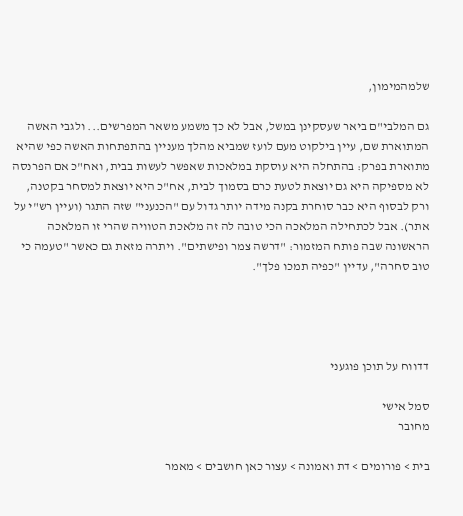שלמהמימון,

גם המלבי"ם ביאר שעסקינן במשל, אבל לא כך משמע משאר המפרשים... ולגבי האשה המתוארת שם, עיין בילקוט מעם לועז שמביא מהלך מעניין בהתפתחות האשה כפי שהיא מתוארת בפרק: בהתחלה היא עוסקת במלאכות שאפשר לעשות בבית, ואח"כ אם הפרנסה לא מספיקה היא גם יוצאת לטעת כרם בסמוך לבית, אח"כ היא יוצאת למסחר בקטנה, ורק לבסוף היא כבר סוחרת בקנה מידה יותר גדול עם "הכנעני" שזה התגר (ועיין רש"י על אתר). אבל לכתחילה המלאכה הכי טובה לה זה מלאכת הטוויה שהרי זו המלאכה הראשונה שבה פותח המזמור: "דרשה צמר ופישתים". ויתרה מזאת גם כאשר "טעמה כי טוב סחרה", עדיין "כפיה תמכו פלך".




דדווח על תוכן פוגעני

סמל אישי
מחובר

בית > פורומים > דת ואמונה > עצור כאן חושבים > מאמר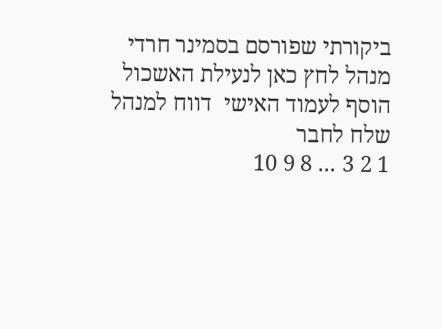ביקורתי שפורסם בסמינר חרדי
מנהל לחץ כאן לנעילת האשכול
הוסף לעמוד האישי  דווח למנהל שלח לחבר
1 2 3 ... 8 9 10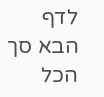לדף הבא סך הכל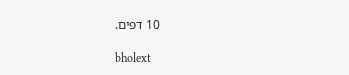10 דפים.

bholext